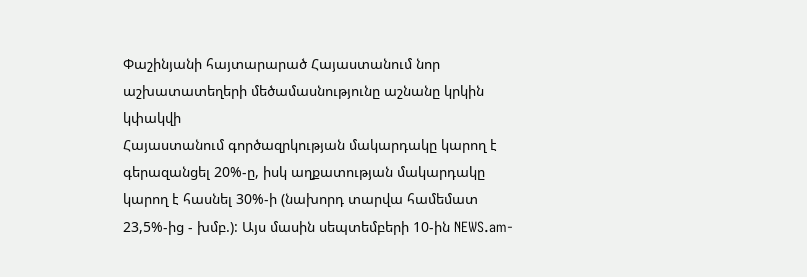Փաշինյանի հայտարարած Հայաստանում նոր աշխատատեղերի մեծամասնությունը աշնանը կրկին կփակվի
Հայաստանում գործազրկության մակարդակը կարող է գերազանցել 20%-ը, իսկ աղքատության մակարդակը կարող է հասնել 30%-ի (նախորդ տարվա համեմատ 23,5%-ից - խմբ.): Այս մասին սեպտեմբերի 10-ին NEWS.am-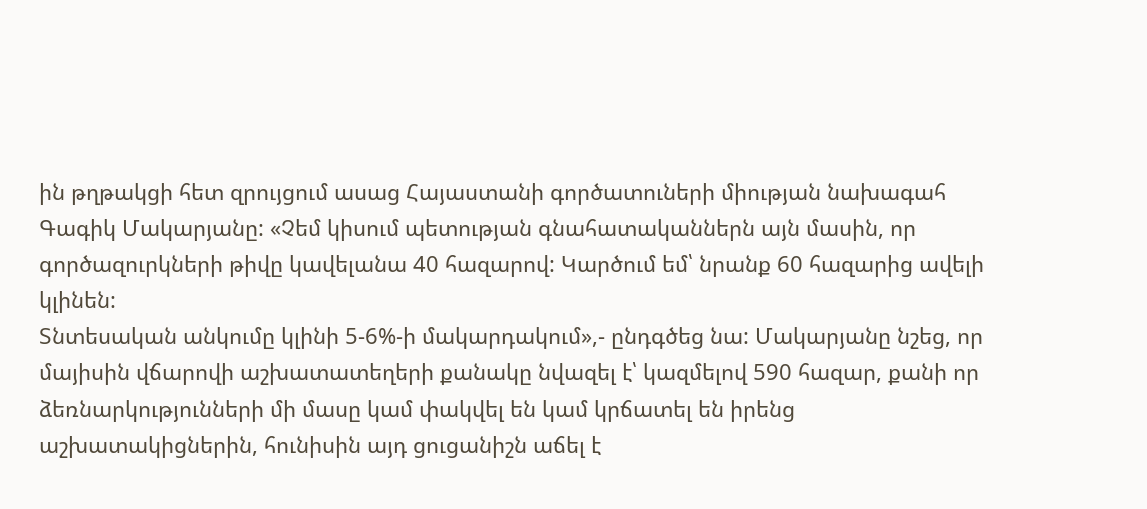ին թղթակցի հետ զրույցում ասաց Հայաստանի գործատուների միության նախագահ Գագիկ Մակարյանը: «Չեմ կիսում պետության գնահատականներն այն մասին, որ գործազուրկների թիվը կավելանա 40 հազարով: Կարծում եմ՝ նրանք 60 հազարից ավելի կլինեն:
Տնտեսական անկումը կլինի 5-6%-ի մակարդակում»,- ընդգծեց նա: Մակարյանը նշեց, որ մայիսին վճարովի աշխատատեղերի քանակը նվազել է՝ կազմելով 590 հազար, քանի որ ձեռնարկությունների մի մասը կամ փակվել են կամ կրճատել են իրենց աշխատակիցներին, հունիսին այդ ցուցանիշն աճել է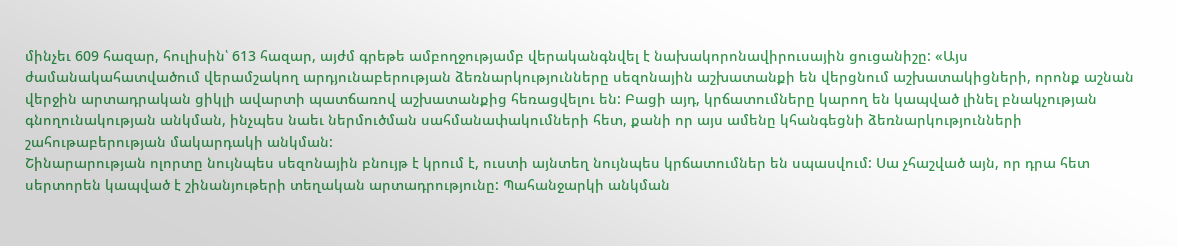մինչեւ 609 հազար, հուլիսին՝ 613 հազար, այժմ գրեթե ամբողջությամբ վերականգնվել է նախակորոնավիրուսային ցուցանիշը: «Այս ժամանակահատվածում վերամշակող արդյունաբերության ձեռնարկությունները սեզոնային աշխատանքի են վերցնում աշխատակիցների, որոնք աշնան վերջին արտադրական ցիկլի ավարտի պատճառով աշխատանքից հեռացվելու են: Բացի այդ, կրճատումները կարող են կապված լինել բնակչության գնողունակության անկման, ինչպես նաեւ ներմուծման սահմանափակումների հետ, քանի որ այս ամենը կհանգեցնի ձեռնարկությունների շահութաբերության մակարդակի անկման:
Շինարարության ոլորտը նույնպես սեզոնային բնույթ է կրում է, ուստի այնտեղ նույնպես կրճատումներ են սպասվում: Սա չհաշված այն, որ դրա հետ սերտորեն կապված է շինանյութերի տեղական արտադրությունը: Պահանջարկի անկման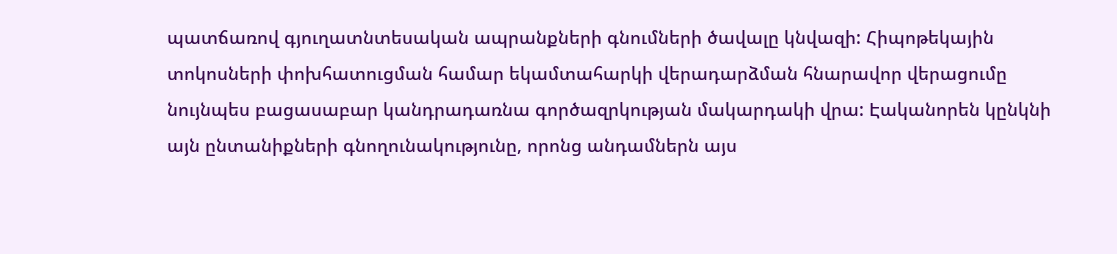պատճառով գյուղատնտեսական ապրանքների գնումների ծավալը կնվազի: Հիպոթեկային տոկոսների փոխհատուցման համար եկամտահարկի վերադարձման հնարավոր վերացումը նույնպես բացասաբար կանդրադառնա գործազրկության մակարդակի վրա: Էականորեն կընկնի այն ընտանիքների գնողունակությունը, որոնց անդամներն այս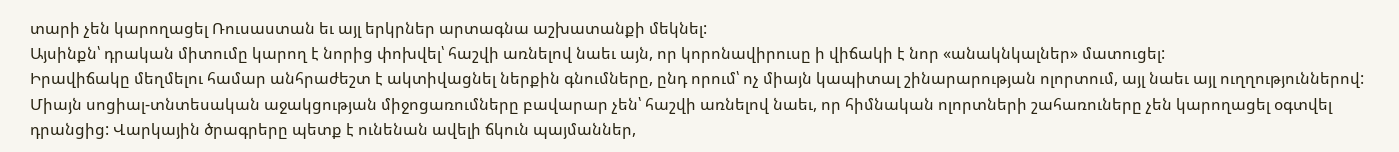տարի չեն կարողացել Ռուսաստան եւ այլ երկրներ արտագնա աշխատանքի մեկնել:
Այսինքն՝ դրական միտումը կարող է նորից փոխվել՝ հաշվի առնելով նաեւ այն, որ կորոնավիրուսը ի վիճակի է նոր «անակնկալներ» մատուցել:
Իրավիճակը մեղմելու համար անհրաժեշտ է ակտիվացնել ներքին գնումները, ընդ որում՝ ոչ միայն կապիտալ շինարարության ոլորտում, այլ նաեւ այլ ուղղություններով: Միայն սոցիալ-տնտեսական աջակցության միջոցառումները բավարար չեն՝ հաշվի առնելով նաեւ, որ հիմնական ոլորտների շահառուները չեն կարողացել օգտվել դրանցից: Վարկային ծրագրերը պետք է ունենան ավելի ճկուն պայմաններ,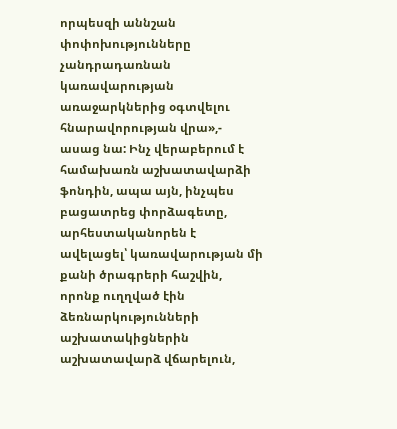որպեսզի աննշան փոփոխությունները չանդրադառնան կառավարության առաջարկներից օգտվելու հնարավորության վրա»,- ասաց նա: Ինչ վերաբերում է համախառն աշխատավարձի ֆոնդին, ապա այն, ինչպես բացատրեց փորձագետը, արհեստականորեն է ավելացել՝ կառավարության մի քանի ծրագրերի հաշվին, որոնք ուղղված էին ձեռնարկությունների աշխատակիցներին աշխատավարձ վճարելուն,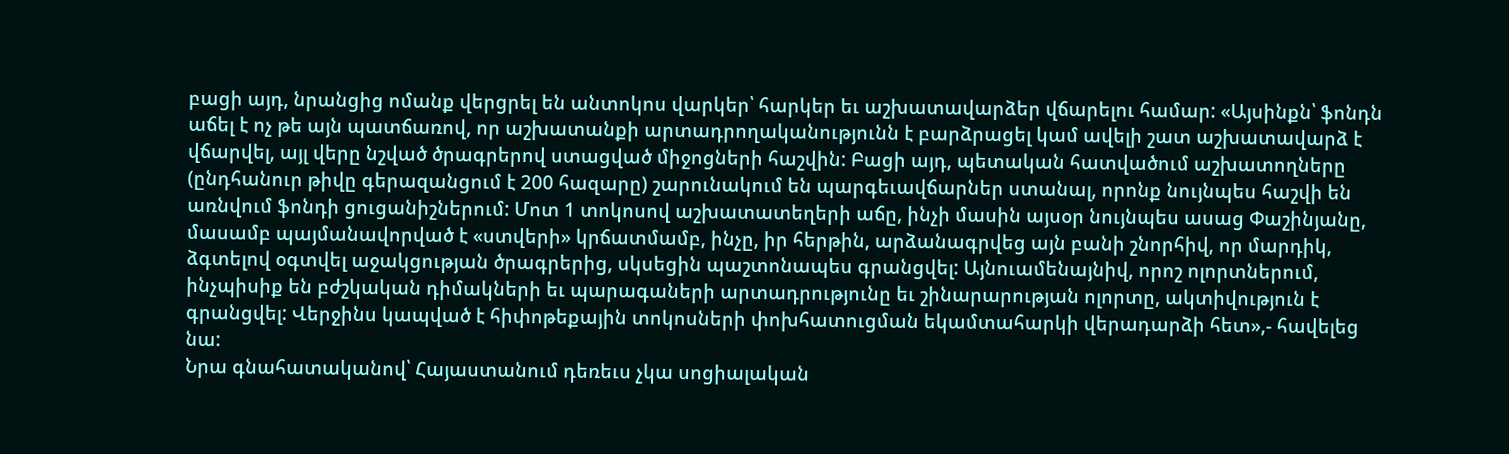բացի այդ, նրանցից ոմանք վերցրել են անտոկոս վարկեր՝ հարկեր եւ աշխատավարձեր վճարելու համար: «Այսինքն՝ ֆոնդն աճել է ոչ թե այն պատճառով, որ աշխատանքի արտադրողականությունն է բարձրացել կամ ավելի շատ աշխատավարձ է վճարվել, այլ վերը նշված ծրագրերով ստացված միջոցների հաշվին: Բացի այդ, պետական հատվածում աշխատողները (ընդհանուր թիվը գերազանցում է 200 հազարը) շարունակում են պարգեւավճարներ ստանալ, որոնք նույնպես հաշվի են առնվում ֆոնդի ցուցանիշներում: Մոտ 1 տոկոսով աշխատատեղերի աճը, ինչի մասին այսօր նույնպես ասաց Փաշինյանը, մասամբ պայմանավորված է «ստվերի» կրճատմամբ, ինչը, իր հերթին, արձանագրվեց այն բանի շնորհիվ, որ մարդիկ, ձգտելով օգտվել աջակցության ծրագրերից, սկսեցին պաշտոնապես գրանցվել: Այնուամենայնիվ, որոշ ոլորտներում, ինչպիսիք են բժշկական դիմակների եւ պարագաների արտադրությունը եւ շինարարության ոլորտը, ակտիվություն է գրանցվել: Վերջինս կապված է հիփոթեքային տոկոսների փոխհատուցման եկամտահարկի վերադարձի հետ»,- հավելեց նա:
Նրա գնահատականով՝ Հայաստանում դեռեւս չկա սոցիալական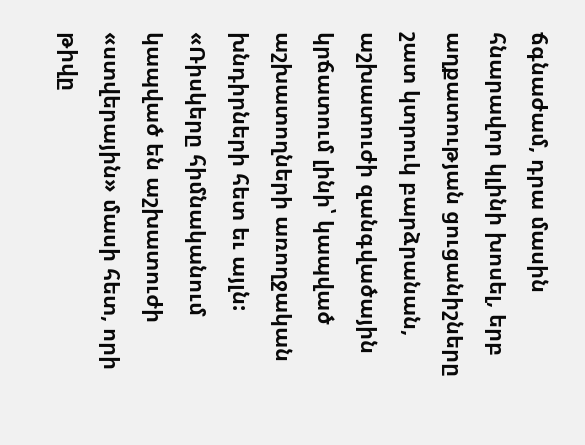ճգնաժամ, դրա մասին հնարավոր կլինի խոսել, երբ աղքատության ցուցանիշները շատ կտրուկ բարձրանան, աշխատուժի զանգվածային կրճատում լինի՝ կապված աշխատողների առողջական խնդիրների հետ եւ այլն: «Ռիսկերը հիմնականում կապված են աշխատուժի «ստվերային» մասի հետ, որի թիվը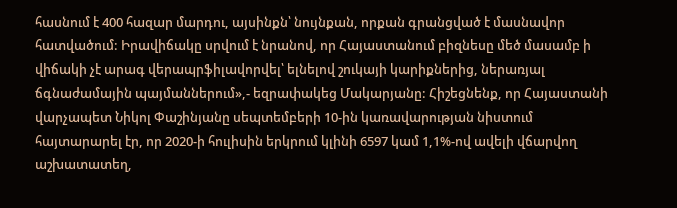հասնում է 400 հազար մարդու, այսինքն՝ նույնքան, որքան գրանցված է մասնավոր հատվածում: Իրավիճակը սրվում է նրանով, որ Հայաստանում բիզնեսը մեծ մասամբ ի վիճակի չէ արագ վերապրֆիլավորվել՝ ելնելով շուկայի կարիքներից, ներառյալ ճգնաժամային պայմաններում»,- եզրափակեց Մակարյանը: Հիշեցնենք, որ Հայաստանի վարչապետ Նիկոլ Փաշինյանը սեպտեմբերի 10-ին կառավարության նիստում հայտարարել էր, որ 2020-ի հուլիսին երկրում կլինի 6597 կամ 1,1%-ով ավելի վճարվող աշխատատեղ,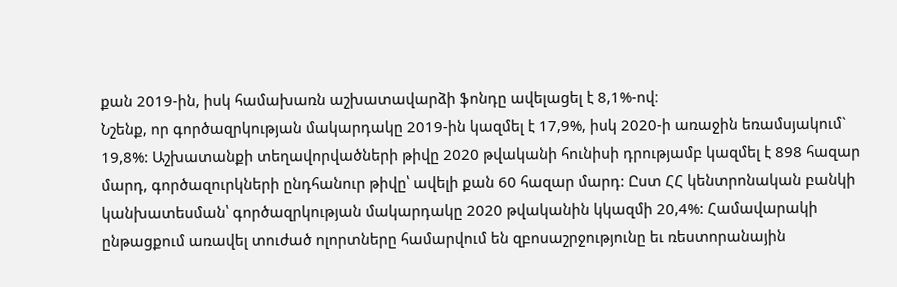քան 2019-ին, իսկ համախառն աշխատավարձի ֆոնդը ավելացել է 8,1%-ով։
Նշենք, որ գործազրկության մակարդակը 2019-ին կազմել է 17,9%, իսկ 2020-ի առաջին եռամսյակում` 19,8%: Աշխատանքի տեղավորվածների թիվը 2020 թվականի հունիսի դրությամբ կազմել է 898 հազար մարդ, գործազուրկների ընդհանուր թիվը՝ ավելի քան 60 հազար մարդ: Ըստ ՀՀ կենտրոնական բանկի կանխատեսման՝ գործազրկության մակարդակը 2020 թվականին կկազմի 20,4%: Համավարակի ընթացքում առավել տուժած ոլորտները համարվում են զբոսաշրջությունը եւ ռեստորանային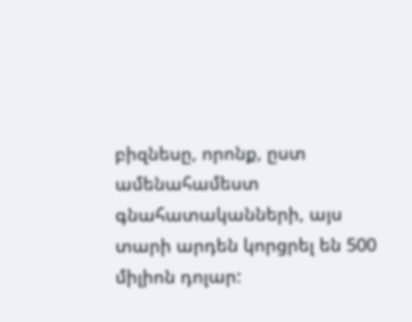բիզնեսը, որոնք, ըստ ամենահամեստ գնահատականների, այս տարի արդեն կորցրել են 500 միլիոն դոլար: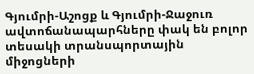Գյումրի-Աշոցք և Գյումրի-Ջաջուռ ավտոճանապարհները փակ են բոլոր տեսակի տրանսպորտային միջոցների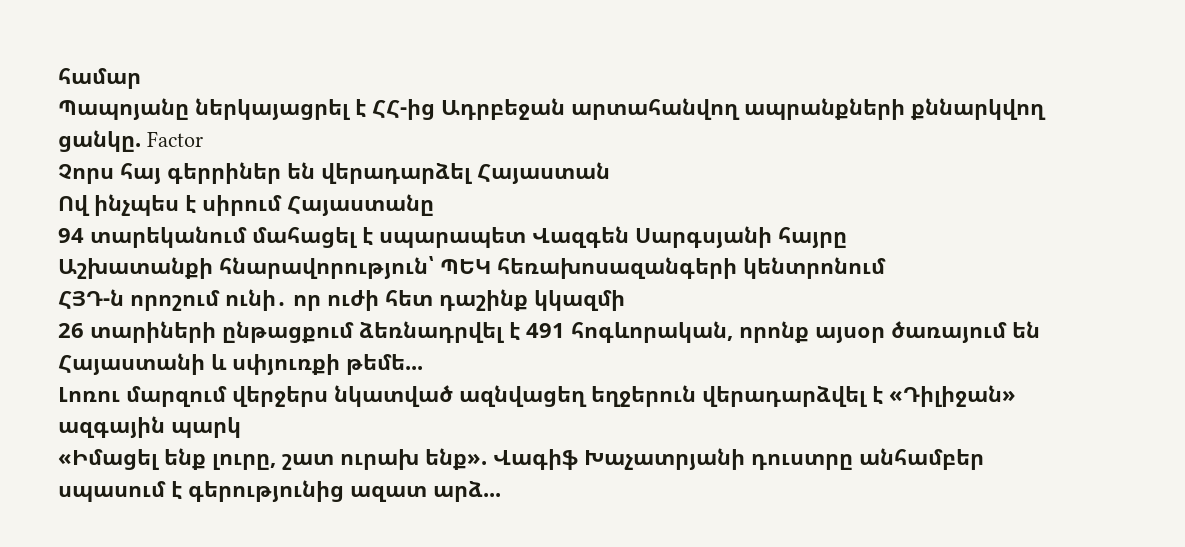համար
Պապոյանը ներկայացրել է ՀՀ-ից Ադրբեջան արտահանվող ապրանքների քննարկվող ցանկը. Factor
Չորս հայ գերրիներ են վերադարձել Հայաստան
Ով ինչպես է սիրում Հայաստանը
94 տարեկանում մահացել է սպարապետ Վազգեն Սարգսյանի հայրը
Աշխատանքի հնարավորություն՝ ՊԵԿ հեռախոսազանգերի կենտրոնում
ՀՅԴ-ն որոշում ունի․ որ ուժի հետ դաշինք կկազմի
26 տարիների ընթացքում ձեռնադրվել է 491 հոգևորական, որոնք այսօր ծառայում են Հայաստանի և սփյուռքի թեմե...
Լոռու մարզում վերջերս նկատված ազնվացեղ եղջերուն վերադարձվել է «Դիլիջան» ազգային պարկ
«Իմացել ենք լուրը, շատ ուրախ ենք». Վագիֆ Խաչատրյանի դուստրը անհամբեր սպասում է գերությունից ազատ արձ...